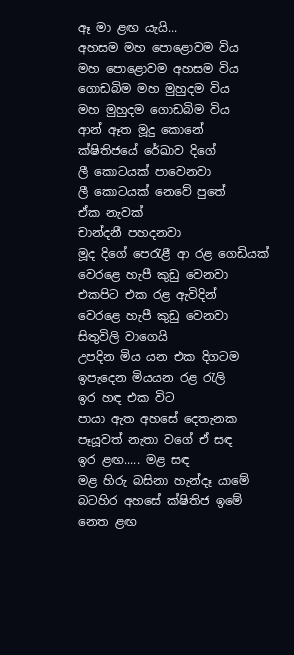ඈ මා ළඟ යැයි...
අහසම මහ පොළොවම විය
මහ පොළොවම අහසම විය
ගොඩබිම මහ මුහුදම විය
මහ මුහුදම ගොඩබිම විය
ආන් ඈත මූදු කොනේ
ක්ෂිතිජයේ රේඛාව දිගේ
ලී කොටයක් පාවෙනවා
ලී කොටයක් නෙවේ පුතේ
ඒක නැවක්
චාන්දනී පහදනවා
මූද දිගේ පෙරැළී ආ රළ ගෙඩියක්
වෙරළෙ හැපී කුඩු වෙනවා
එකපිට එක රළ ඇවිදින්
වෙරළෙ හැපී කුඩු වෙනවා
සිතුවිලි වාගෙයි
උපදින මිය යන එක දිගටම
ඉපැදෙන මියයන රළ රැලි
ඉර හඳ එක විට
පායා ඇත අහසේ දෙතැනක
පෑයූවත් නැතා වගේ ඒ සඳ
ඉර ළඟ..... මළ සඳ
මළ හිරු බසිනා හැන්දෑ යාමේ
බටහිර අහසේ ක්ෂිතිජ ඉමේ
නෙත ළඟ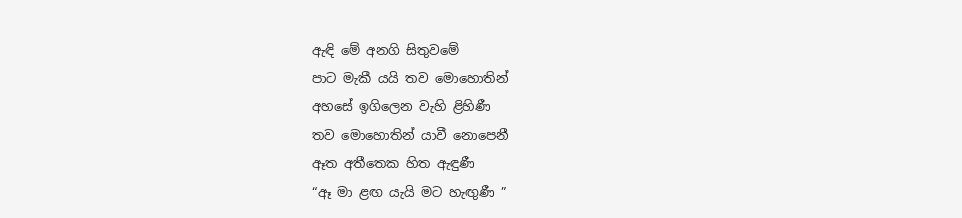ඇඳි මේ අනගි සිතුවමේ
පාට මැකී යයි තව මොහොතින්
අහසේ ඉගිලෙන වැහි ළිහිණී
තව මොහොතින් යාවී නොපෙනී
ඈත අතීතෙක හිත ඇඳුණී
“ඈ මා ළඟ යැයි මට හැඟුණී ”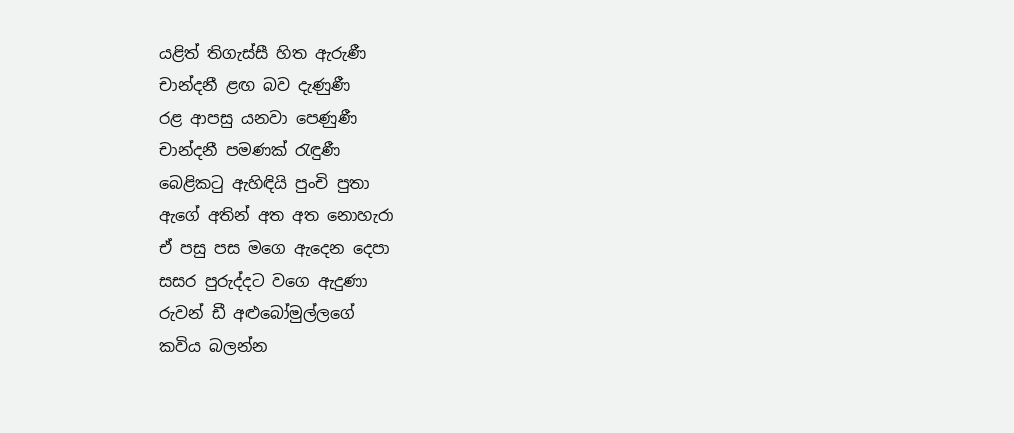යළිත් තිගැස්සී හිත ඇරුණී
චාන්දනී ළඟ බව දැණුණී
රළ ආපසු යනවා පෙණුණී
චාන්දනී පමණක් රැඳුණී
බෙළිකටු ඇහිඳියි පුංචි පුතා
ඇගේ අතින් අත අත නොහැරා
ඒ පසු පස මගෙ ඇදෙන දෙපා
සසර පුරුද්දට වගෙ ඇදුණා
රුවන් ඩී අළුබෝමුල්ලගේ
කවිය බලන්න